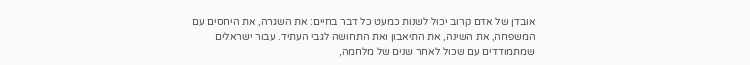אובדן של אדם קרוב יכול לשנות כמעט כל דבר בחיים: את השגרה, את היחסים עם המשפחה, את השינה, את התיאבון ואת התחושה לגבי העתיד. עבור ישראלים שמתמודדים עם שכול לאחר שנים של מלחמה,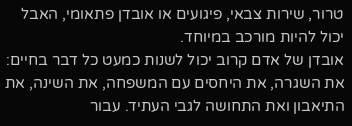טרור, שירות צבאי, פיגועים או אובדן פתאומי, האבל יכול להיות מורכב במיוחד.
אובדן של אדם קרוב יכול לשנות כמעט כל דבר בחיים: את השגרה, את היחסים עם המשפחה, את השינה, את התיאבון ואת התחושה לגבי העתיד. עבור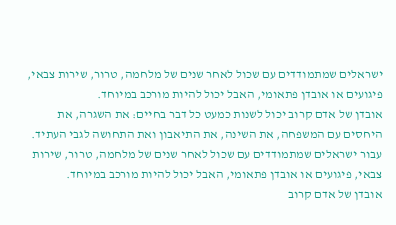ישראלים שמתמודדים עם שכול לאחר שנים של מלחמה, טרור, שירות צבאי, פיגועים או אובדן פתאומי, האבל יכול להיות מורכב במיוחד.
אובדן של אדם קרוב יכול לשנות כמעט כל דבר בחיים: את השגרה, את היחסים עם המשפחה, את השינה, את התיאבון ואת התחושה לגבי העתיד. עבור ישראלים שמתמודדים עם שכול לאחר שנים של מלחמה, טרור, שירות צבאי, פיגועים או אובדן פתאומי, האבל יכול להיות מורכב במיוחד.
אובדן של אדם קרוב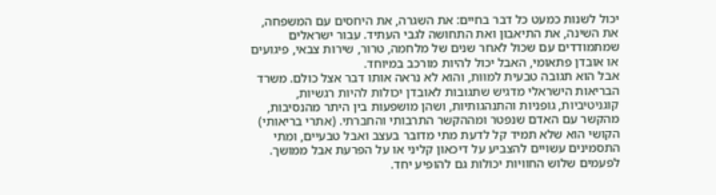יכול לשנות כמעט כל דבר בחיים: את השגרה, את היחסים עם המשפחה, את השינה, את התיאבון ואת התחושה לגבי העתיד. עבור ישראלים שמתמודדים עם שכול לאחר שנים של מלחמה, טרור, שירות צבאי, פיגועים או אובדן פתאומי, האבל יכול להיות מורכב במיוחד.
אבל הוא תגובה טבעית למוות, והוא לא נראה אותו דבר אצל כולם. משרד הבריאות הישראלי מדגיש שתגובות לאובדן יכולות להיות רגשיות, קוגניטיביות, גופניות והתנהגותיות, ושהן מושפעות בין היתר מהנסיבות, מהקשר עם האדם שנפטר ומההקשר התרבותי והחברתי. (אתרי בריאותי)
הקושי הוא שלא תמיד קל לדעת מתי מדובר בעצב ואבל טבעיים, ומתי התסמינים עשויים להצביע על דיכאון קליני או על הפרעת אבל ממושך. לפעמים שלוש החוויות יכולות גם להופיע יחד.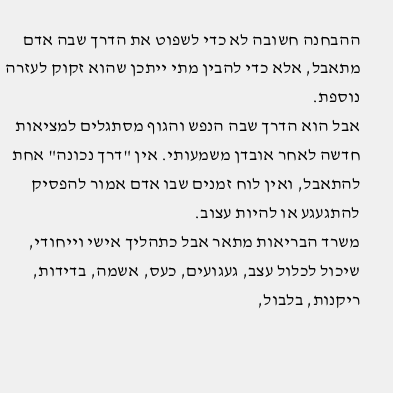ההבחנה חשובה לא כדי לשפוט את הדרך שבה אדם מתאבל, אלא כדי להבין מתי ייתכן שהוא זקוק לעזרה נוספת.
אבל הוא הדרך שבה הנפש והגוף מסתגלים למציאות חדשה לאחר אובדן משמעותי. אין "דרך נכונה" אחת להתאבל, ואין לוח זמנים שבו אדם אמור להפסיק להתגעגע או להיות עצוב.
משרד הבריאות מתאר אבל כתהליך אישי וייחודי, שיכול לכלול עצב, געגועים, כעס, אשמה, בדידות, ריקנות, בלבול,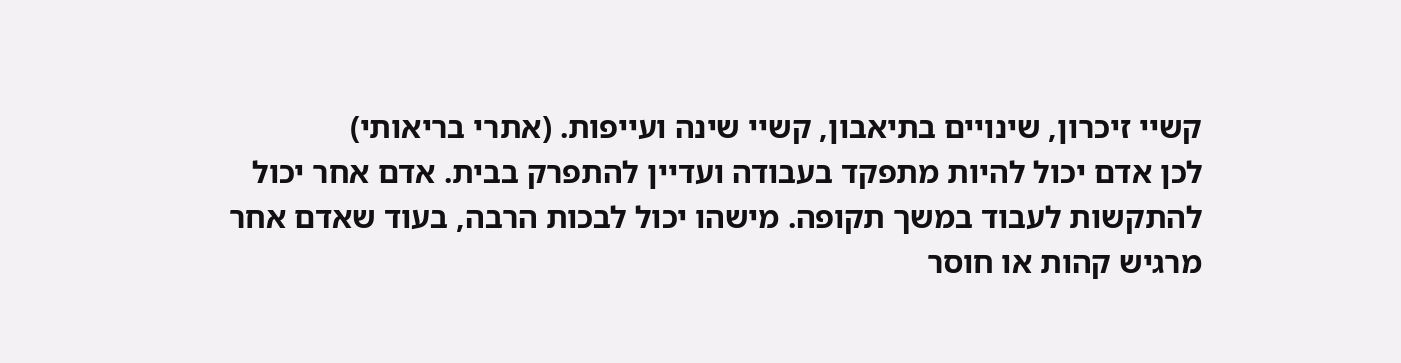קשיי זיכרון, שינויים בתיאבון, קשיי שינה ועייפות. (אתרי בריאותי)
לכן אדם יכול להיות מתפקד בעבודה ועדיין להתפרק בבית. אדם אחר יכול להתקשות לעבוד במשך תקופה. מישהו יכול לבכות הרבה, בעוד שאדם אחר מרגיש קהות או חוסר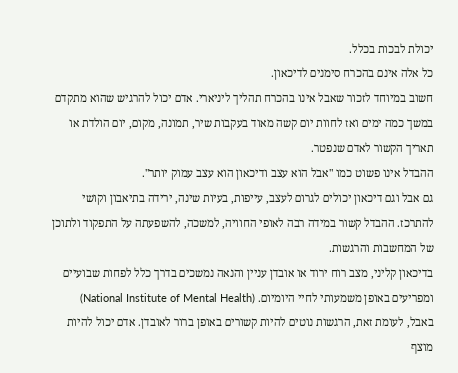יכולת לבכות בכלל.
כל אלה אינם בהכרח סימנים לדיכאון.
חשוב במיוחד לזכור שאבל אינו בהכרח תהליך ליניארי. אדם יכול להרגיש שהוא מתקדם במשך כמה ימים ואז לחוות יום קשה מאוד בעקבות שיר, תמונה, מקום, יום הולדת או תאריך הקשור לאדם שנפטר.
ההבדל אינו פשוט כמו "אבל הוא עצב ודיכאון הוא עצב עמוק יותר".
גם אבל וגם דיכאון יכולים לגרום לעצב, עייפות, בעיות שינה, ירידה בתיאבון וקושי להתרכז. ההבדל קשור במידה רבה לאופי החוויה, למשכה, להשפעתה על התפקוד ולתוכן של המחשבות והרגשות.
בדיכאון קליני, מצב רוח ירוד או אובדן עניין והנאה נמשכים בדרך כלל לפחות שבועיים ומפריעים באופן משמעותי לחיי היומיום. (National Institute of Mental Health)
באבל, לעומת זאת, הרגשות נוטים להיות קשורים באופן ברור לאובדן. אדם יכול להיות מוצף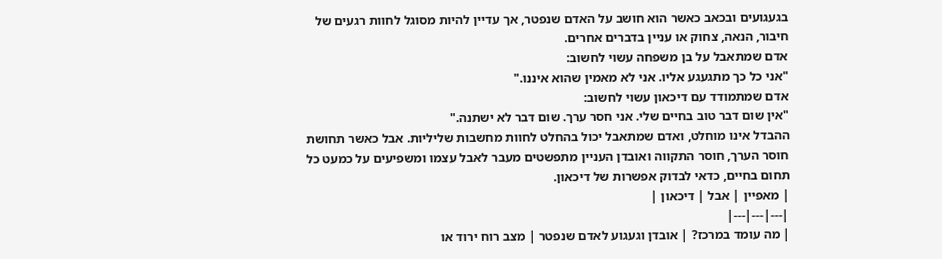בגעגועים ובכאב כאשר הוא חושב על האדם שנפטר, אך עדיין להיות מסוגל לחוות רגעים של חיבור, הנאה, צחוק או עניין בדברים אחרים.
אדם שמתאבל על בן משפחה עשוי לחשוב:
"אני כל כך מתגעגע אליו. אני לא מאמין שהוא איננו."
אדם שמתמודד עם דיכאון עשוי לחשוב:
"אין שום דבר טוב בחיים שלי. אני חסר ערך. שום דבר לא ישתנה."
ההבדל אינו מוחלט, ואדם שמתאבל יכול בהחלט לחוות מחשבות שליליות. אבל כאשר תחושת חוסר הערך, חוסר התקווה ואובדן העניין מתפשטים מעבר לאבל עצמו ומשפיעים על כמעט כל תחום בחיים, כדאי לבדוק אפשרות של דיכאון.
| מאפיין | אבל | דיכאון |
|---|---|---|
| מה עומד במרכז? | אובדן וגעגוע לאדם שנפטר | מצב רוח ירוד או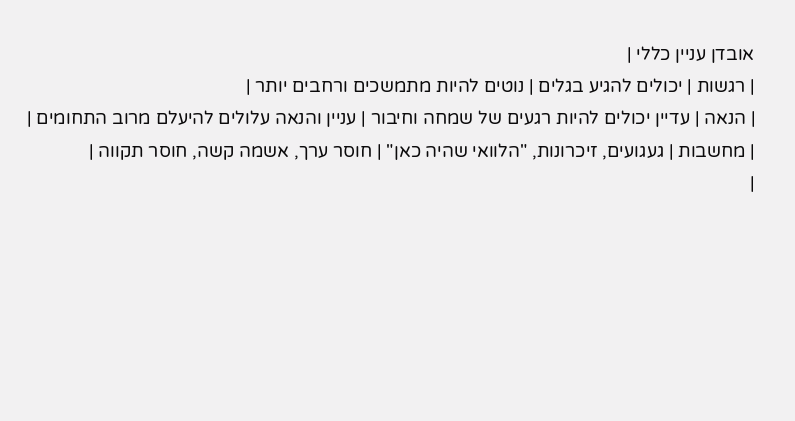אובדן עניין כללי |
| רגשות | יכולים להגיע בגלים | נוטים להיות מתמשכים ורחבים יותר |
| הנאה | עדיין יכולים להיות רגעים של שמחה וחיבור | עניין והנאה עלולים להיעלם מרוב התחומים |
| מחשבות | געגועים, זיכרונות, "הלוואי שהיה כאן" | חוסר ערך, אשמה קשה, חוסר תקווה |
|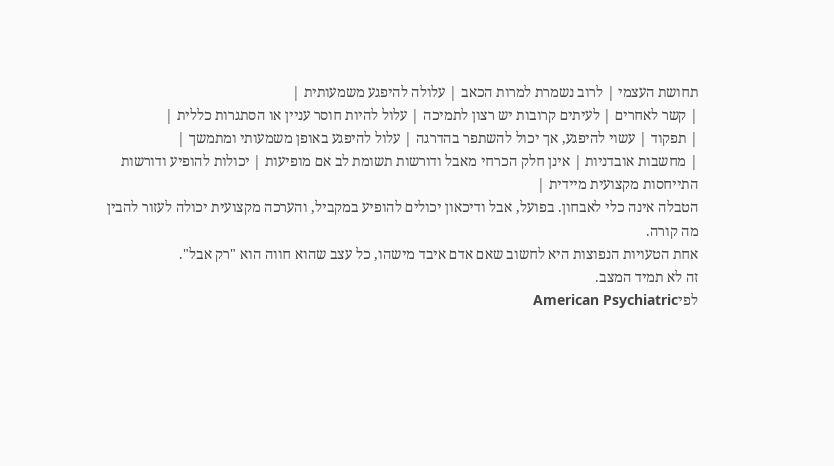תחושת העצמי | לרוב נשמרת למרות הכאב | עלולה להיפגע משמעותית |
| קשר לאחרים | לעיתים קרובות יש רצון לתמיכה | עלול להיות חוסר עניין או הסתגרות כללית |
| תפקוד | עשוי להיפגע, אך יכול להשתפר בהדרגה | עלול להיפגע באופן משמעותי ומתמשך |
| מחשבות אובדניות | אינן חלק הכרחי מאבל ודורשות תשומת לב אם מופיעות | יכולות להופיע ודורשות התייחסות מקצועית מיידית |
הטבלה אינה כלי לאבחון. בפועל, אבל ודיכאון יכולים להופיע במקביל, והערכה מקצועית יכולה לעזור להבין מה קורה.
אחת הטעויות הנפוצות היא לחשוב שאם אדם איבד מישהו, כל עצב שהוא חווה הוא "רק אבל".
זה לא תמיד המצב.
לפיAmerican Psychiatric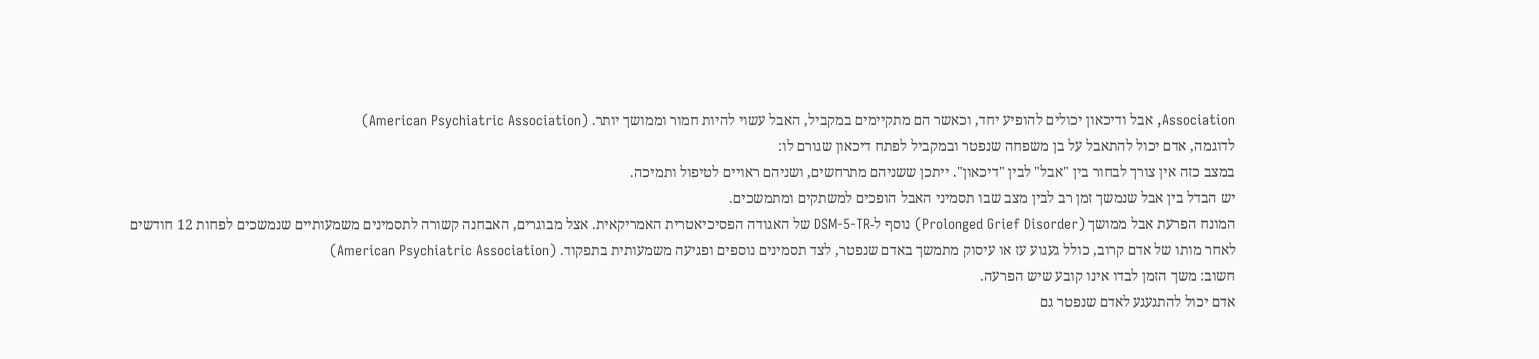Association, אבל ודיכאון יכולים להופיע יחד, וכאשר הם מתקיימים במקביל, האבל עשוי להיות חמור וממושך יותר. (American Psychiatric Association)
לדוגמה, אדם יכול להתאבל על בן משפחה שנפטר ובמקביל לפתח דיכאון שגורם לו:
במצב כזה אין צורך לבחור בין "אבל" לבין "דיכאון". ייתכן ששניהם מתרחשים, ושניהם ראויים לטיפול ותמיכה.
יש הבדל בין אבל שנמשך זמן רב לבין מצב שבו תסמיני האבל הופכים למשתקים ומתמשכים.
המונח הפרעת אבל ממושך (Prolonged Grief Disorder) נוסף ל-DSM-5-TR של האגודה הפסיכיאטרית האמריקאית. אצל מבוגרים, האבחנה קשורה לתסמינים משמעותיים שנמשכים לפחות 12 חודשים לאחר מותו של אדם קרוב, כולל געגוע עז או עיסוק מתמשך באדם שנפטר, לצד תסמינים נוספים ופגיעה משמעותית בתפקוד. (American Psychiatric Association)
חשוב: משך הזמן לבדו אינו קובע שיש הפרעה.
אדם יכול להתגעגע לאדם שנפטר גם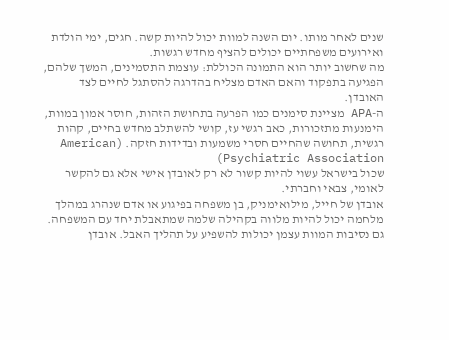שנים לאחר מותו. יום השנה למוות יכול להיות קשה. חגים, ימי הולדת ואירועים משפחתיים יכולים להציף מחדש רגשות.
מה שחשוב יותר הוא התמונה הכוללת: עוצמת התסמינים, המשך שלהם, הפגיעה בתפקוד והאם האדם מצליח בהדרגה להסתגל לחיים לצד האובדן.
ה-APA מציינת סימנים כמו הפרעה בתחושת הזהות, חוסר אמון במוות, הימנעות מתזכורות, כאב רגשי עז, קושי להשתלב מחדש בחיים, קהות רגשית, תחושה שהחיים חסרי משמעות ובדידות חזקה. (American Psychiatric Association)
שכול בישראל עשוי להיות קשור לא רק לאובדן אישי אלא גם להקשר לאומי, צבאי וחברתי.
אובדן של חייל, מילואימניק, בן משפחה בפיגוע או אדם שנהרג במהלך מלחמה יכול להיות מלווה בקהילה שלמה שמתאבלת יחד עם המשפחה.
גם נסיבות המוות עצמן יכולות להשפיע על תהליך האבל. אובדן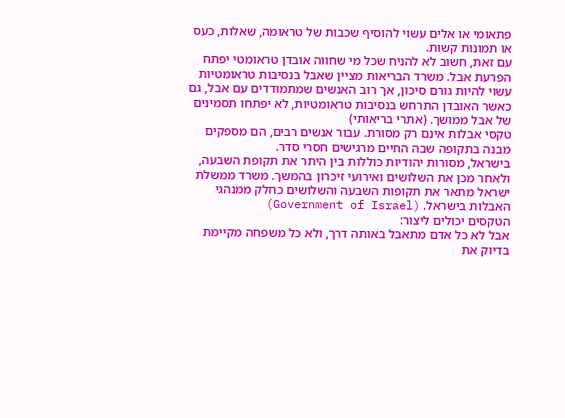פתאומי או אלים עשוי להוסיף שכבות של טראומה, שאלות, כעס או תמונות קשות.
עם זאת, חשוב לא להניח שכל מי שחווה אובדן טראומטי יפתח הפרעת אבל. משרד הבריאות מציין שאבל בנסיבות טראומטיות עשוי להיות גורם סיכון, אך רוב האנשים שמתמודדים עם אבל, גם כאשר האובדן התרחש בנסיבות טראומטיות, לא יפתחו תסמינים של אבל ממושך. (אתרי בריאותי)
טקסי אבלות אינם רק מסורת. עבור אנשים רבים, הם מספקים מבנה בתקופה שבה החיים מרגישים חסרי סדר.
בישראל, מסורות יהודיות כוללות בין היתר את תקופת השבעה, ולאחר מכן את השלושים ואירועי זיכרון בהמשך. משרד ממשלת ישראל מתאר את תקופות השבעה והשלושים כחלק ממנהגי האבלות בישראל. (Government of Israel)
הטקסים יכולים ליצור:
אבל לא כל אדם מתאבל באותה דרך, ולא כל משפחה מקיימת בדיוק את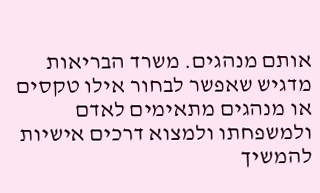אותם מנהגים. משרד הבריאות מדגיש שאפשר לבחור אילו טקסים או מנהגים מתאימים לאדם ולמשפחתו ולמצוא דרכים אישיות להמשיך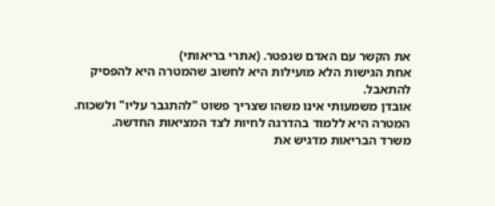את הקשר עם האדם שנפטר. (אתרי בריאותי)
אחת הגישות הלא מועילות היא לחשוב שהמטרה היא להפסיק להתאבל.
אובדן משמעותי אינו משהו שצריך פשוט "להתגבר עליו" ולשכוח. המטרה היא ללמוד בהדרגה לחיות לצד המציאות החדשה.
משרד הבריאות מדגיש את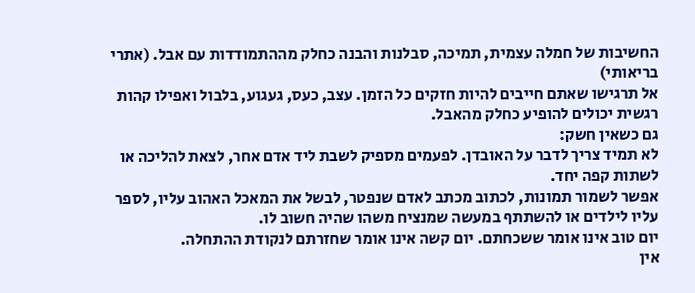החשיבות של חמלה עצמית, תמיכה, סבלנות והבנה כחלק מההתמודדות עם אבל. (אתרי בריאותי)
אל תרגישו שאתם חייבים להיות חזקים כל הזמן. עצב, כעס, געגוע, בלבול ואפילו קהות רגשית יכולים להופיע כחלק מהאבל.
גם כשאין חשק:
לא תמיד צריך לדבר על האובדן. לפעמים מספיק לשבת ליד אדם אחר, לצאת להליכה או לשתות קפה יחד.
אפשר לשמור תמונות, לכתוב מכתב לאדם שנפטר, לבשל את המאכל האהוב עליו, לספר עליו לילדים או להשתתף במעשה שמנציח משהו שהיה חשוב לו.
יום טוב אינו אומר ששכחתם. יום קשה אינו אומר שחזרתם לנקודת ההתחלה.
אין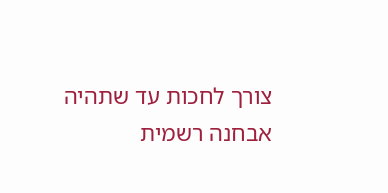צורך לחכות עד שתהיה אבחנה רשמית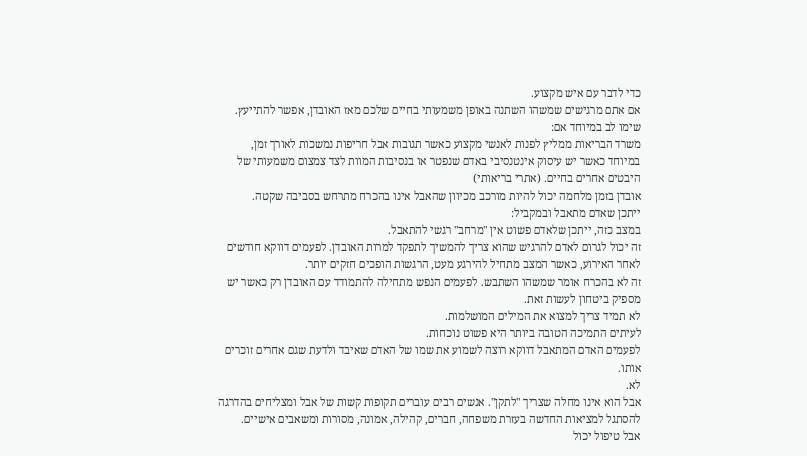כדי לדבר עם איש מקצוע.
אם אתם מרגישים שמשהו השתנה באופן משמעותי בחיים שלכם מאז האובדן, אפשר להתייעץ.
שימו לב במיוחד אם:
משרד הבריאות ממליץ לפנות לאנשי מקצוע כאשר תגובות אבל חריפות נמשכות לאורך זמן, במיוחד כאשר יש עיסוק אינטנסיבי באדם שנפטר או בנסיבות המוות לצד צמצום משמעותי של היבטים אחרים בחיים. (אתרי בריאותי)
אובדן בזמן מלחמה יכול להיות מורכב מכיוון שהאבל אינו בהכרח מתרחש בסביבה שקטה.
ייתכן שאדם מתאבל ובמקביל:
במצב כזה, ייתכן שלאדם פשוט אין "מרחב" רגשי להתאבל.
זה יכול לגרום לאדם להרגיש שהוא צריך להמשיך לתפקד למרות האובדן. לפעמים דווקא חודשים לאחר האירוע, כאשר המצב מתחיל להירגע מעט, הרגשות הופכים חזקים יותר.
זה לא בהכרח אומר שמשהו השתבש. לפעמים הנפש מתחילה להתמודד עם האובדן רק כאשר יש מספיק ביטחון לעשות זאת.
לא תמיד צריך למצוא את המילים המושלמות.
לעיתים התמיכה הטובה ביותר היא פשוט נוכחות.
לפעמים האדם המתאבל דווקא רוצה לשמוע את שמו של האדם שאיבד ולדעת שגם אחרים זוכרים אותו.
לא.
אבל הוא אינו מחלה שצריך "לתקן". אנשים רבים עוברים תקופות קשות של אבל ומצליחים בהדרגה להסתגל למציאות החדשה בעזרת משפחה, חברים, קהילה, אמונה, מסורות ומשאבים אישיים.
אבל טיפול יכול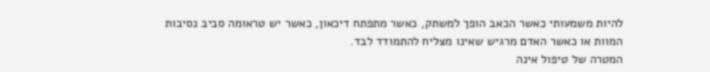להיות משמעותי כאשר הכאב הופך למשתק, כאשר מתפתח דיכאון, כאשר יש טראומה סביב נסיבות המוות או כאשר האדם מרגיש שאינו מצליח להתמודד לבד.
המטרה של טיפול אינה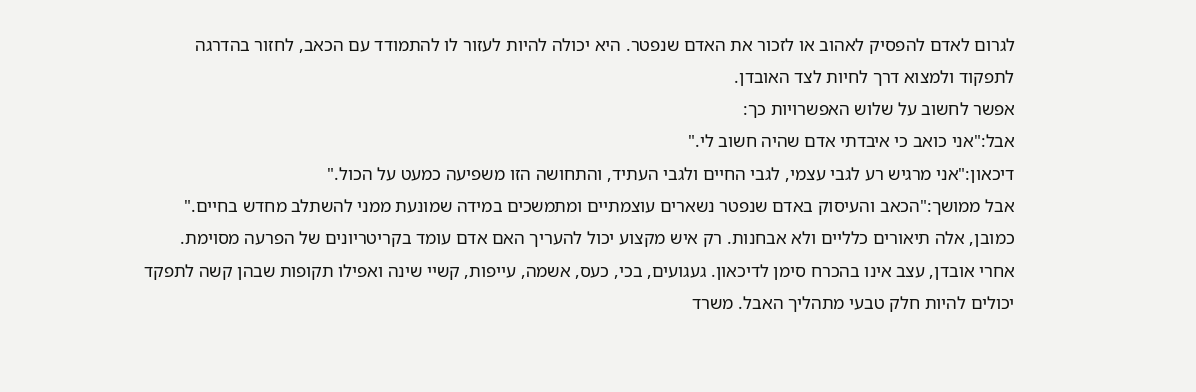לגרום לאדם להפסיק לאהוב או לזכור את האדם שנפטר. היא יכולה להיות לעזור לו להתמודד עם הכאב, לחזור בהדרגה לתפקוד ולמצוא דרך לחיות לצד האובדן.
אפשר לחשוב על שלוש האפשרויות כך:
אבל:"אני כואב כי איבדתי אדם שהיה חשוב לי."
דיכאון:"אני מרגיש רע לגבי עצמי, לגבי החיים ולגבי העתיד, והתחושה הזו משפיעה כמעט על הכול."
אבל ממושך:"הכאב והעיסוק באדם שנפטר נשארים עוצמתיים ומתמשכים במידה שמונעת ממני להשתלב מחדש בחיים."
כמובן, אלה תיאורים כלליים ולא אבחנות. רק איש מקצוע יכול להעריך האם אדם עומד בקריטריונים של הפרעה מסוימת.
אחרי אובדן, עצב אינו בהכרח סימן לדיכאון. געגועים, בכי, כעס, אשמה, עייפות, קשיי שינה ואפילו תקופות שבהן קשה לתפקד יכולים להיות חלק טבעי מתהליך האבל. משרד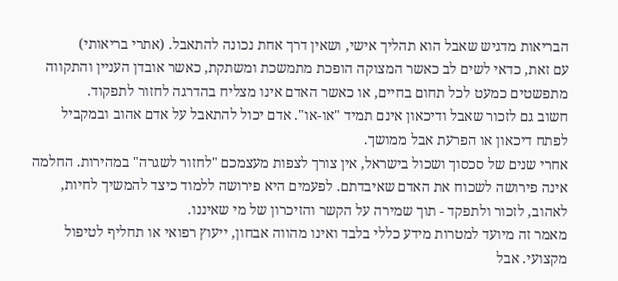הבריאות מדגיש שאבל הוא תהליך אישי, ושאין דרך אחת נכונה להתאבל. (אתרי בריאותי)
עם זאת, כדאי לשים לב כאשר המצוקה הופכת מתמשכת ומשתקת, כאשר אובדן העניין והתקווה מתפשטים כמעט לכל תחום בחיים, או כאשר האדם אינו מצליח בהדרגה לחזור לתפקוד.
חשוב גם לזכור שאבל ודיכאון אינם תמיד "או-או". אדם יכול להתאבל על אדם אהוב ובמקביל לפתח דיכאון או הפרעת אבל ממושך.
אחרי שנים של סכסוך ושכול בישראל, אין צורך לצפות מעצמכם "לחזור לשגרה" במהירות. החלמה אינה פירושה לשכוח את האדם שאיבדתם. לפעמים היא פירושה ללמוד כיצד להמשיך לחיות, לאהוב, לזכור ולתפקד - תוך שמירה על הקשר והזיכרון של מי שאיננו.
מאמר זה מיועד למטרות מידע כללי בלבד ואינו מהווה אבחון, ייעוץ רפואי או תחליף לטיפול מקצועי. אבל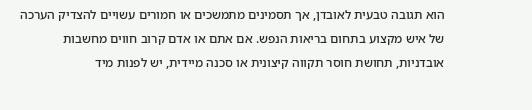הוא תגובה טבעית לאובדן, אך תסמינים מתמשכים או חמורים עשויים להצדיק הערכה של איש מקצוע בתחום בריאות הנפש. אם אתם או אדם קרוב חווים מחשבות אובדניות, תחושת חוסר תקווה קיצונית או סכנה מיידית, יש לפנות מיד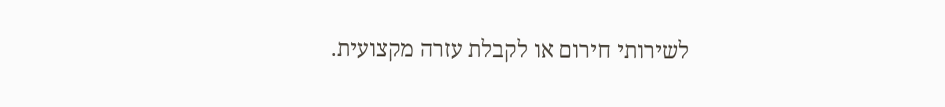לשירותי חירום או לקבלת עזרה מקצועית.